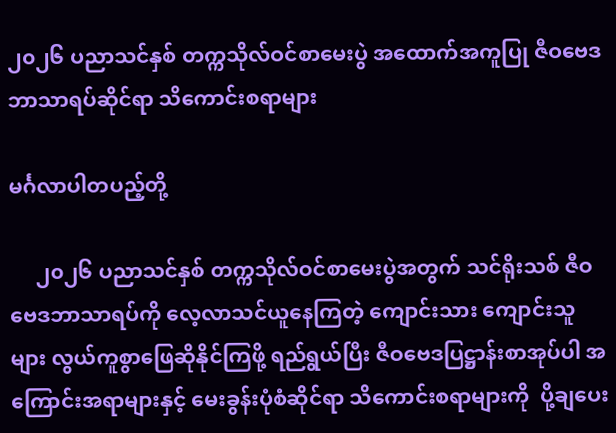၂၀၂၆ ပညာသင်နှစ် တက္ကသိုလ်ဝင်စာမေးပွဲ အထောက်အကူပြု ဇီဝဗေဒဘာသာရပ်ဆိုင်ရာ သိကောင်းစရာများ

မင်္ဂလာပါတပည့်တို့

     ၂၀၂၆ ပညာသင်နှစ် တက္ကသိုလ်ဝင်စာမေးပွဲအတွက် သင်ရိုးသစ် ဇီဝဗေဒဘာသာရပ်ကို လေ့လာသင်ယူနေကြတဲ့ ကျောင်းသား ကျောင်းသူများ လွယ်ကူစွာဖြေဆိုနိုင်ကြဖို့ ရည်ရွယ်ပြီး ဇီဝဗေဒပြဋ္ဌာန်းစာအုပ်ပါ အကြောင်းအရာများနှင့် မေးခွန်းပုံစံဆိုင်ရာ သိကောင်းစရာများကို  ပို့ချပေး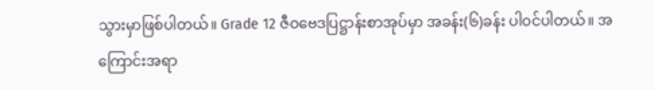သွားမှာဖြစ်ပါတယ်။ Grade 12 ဇီဝဗေဒပြဋ္ဌာန်းစာအုပ်မှာ အခန်း(၆)ခန်း ပါဝင်ပါတယ်။ အကြောင်းအရာ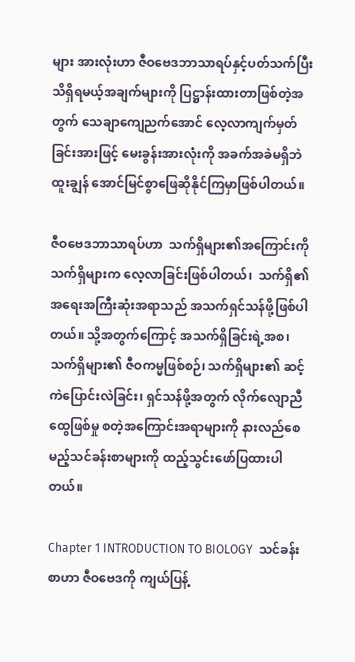များ အားလုံးဟာ ဇီဝဗေဒဘာသာရပ်နှင့်ပတ်သက်ပြီး သိရှိရမယ့်အချက်များကို ပြဋ္ဌာန်းထားတာဖြစ်တဲ့အတွက် သေချာကျေညက်အောင် လေ့လာကျက်မှတ်ခြင်းအားဖြင့် မေးခွန်းအားလုံးကို အခက်အခဲမရှိဘဲ ထူးချွန် အောင်မြင်စွာဖြေဆိုနိုင်ကြမှာဖြစ်ပါတယ်။

ဇီဝဗေဒဘာသာရပ်ဟာ  သက်ရှိများ၏အကြောင်းကို  သက်ရှိများက လေ့လာခြင်းဖြစ်ပါတယ်၊  သက်ရှိ၏ အရေးအကြီးဆုံးအရာသည် အသက်ရှင်သန်ဖို့ဖြစ်ပါတယ်။ သို့အတွက်ကြောင့် အသက်ရှိခြင်းရဲ့အစ၊ သက်ရှိများ၏ ဇီဝကမ္မဖြစ်စဉ်၊ သက်ရှိများ၏ ဆင့်ကဲပြောင်းလဲခြင်း၊ ရှင်သန်ဖို့အတွက် လိုက်လျောညီထွေဖြစ်မှု စတဲ့အကြောင်းအရာများကို နားလည်စေမည့်သင်ခန်းစာများကို ထည့်သွင်းဖော်ပြထားပါတယ်။

Chapter 1 INTRODUCTION TO BIOLOGY  သင်ခန်းစာဟာ ဇီဝဗေဒကို ကျယ်ပြန့်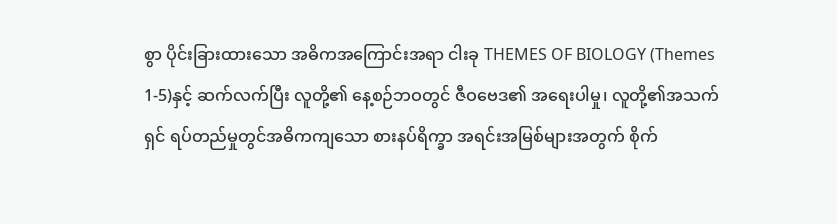စွာ ပိုင်းခြားထားသော အဓိကအကြောင်းအရာ ငါးခု THEMES OF BIOLOGY (Themes 1-5)နှင့် ဆက်လက်ပြီး လူတို့၏ နေ့စဉ်ဘဝတွင် ဇီဝဗေဒ၏ အရေးပါမှု၊ လူတို့၏အသက်ရှင် ရပ်တည်မှုတွင်အဓိကကျသော စားနပ်ရိက္ခာ အရင်းအမြစ်များအတွက် စိုက်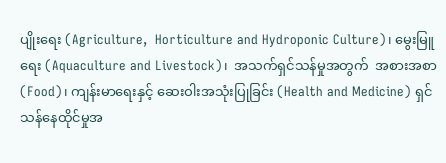ပျိုးရေး (Agriculture,  Horticulture and Hydroponic Culture)၊ မွေးမြူရေး (Aquaculture and Livestock)၊  အသက်ရှင်သန်မှုအတွက်  အစားအစာ(Food)၊ ကျန်းမာရေးနှင့် ဆေးဝါးအသုံးပြုခြင်း (Health and Medicine) ရှင်သန်နေထိုင်မှုအ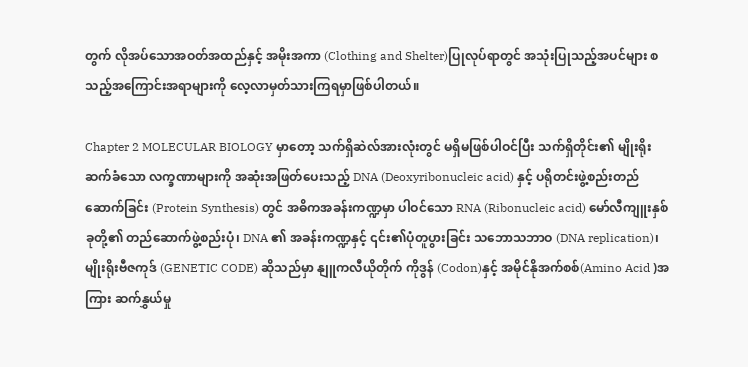တွက် လိုအပ်သောအဝတ်အထည်နှင့် အမိုးအကာ (Clothing and Shelter)ပြုလုပ်ရာတွင် အသုံးပြုသည့်အပင်များ စသည့်အကြောင်းအရာများကို လေ့လာမှတ်သားကြရမှာဖြစ်ပါတယ်။

Chapter 2 MOLECULAR BIOLOGY မှာတော့ သက်ရှိဆဲလ်အားလုံးတွင် မရှိမဖြစ်ပါဝင်ပြီး သက်ရှိတိုင်း၏ မျိုးရိုးဆက်ခံသော လက္ခဏာများကို အဆုံးအဖြတ်ပေးသည့် DNA (Deoxyribonucleic acid) နှင့် ပရိုတင်းဖွဲ့စည်းတည်ဆောက်ခြင်း (Protein Synthesis) တွင် အဓိကအခန်းကဏ္ဍမှာ ပါဝင်သော RNA (Ribonucleic acid) မော်လီကျူးနှစ်ခုတို့၏ တည်ဆောက်ဖွဲ့စည်းပုံ၊ DNA ၏ အခန်းကဏ္ဍနှင့် ၎င်း၏ပုံတူပွားခြင်း သဘောသဘာဝ (DNA replication)၊ မျိုးရိုးဗီဇကုဒ် (GENETIC CODE) ဆိုသည်မှာ နျူကလီယိုတိုက် ကိုဒွန် (Codon)နှင့် အမိုင်နိုအက်စစ်(Amino Acid )အကြား ဆက်နွှယ်မှု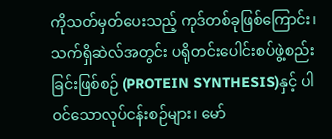ကိုသတ်မှတ်ပေးသည့် ကုဒ်တစ်ခုဖြစ်ကြောင်း၊ သက်ရှိဆဲလ်အတွင်း ပရိုတင်းပေါင်းစပ်ဖွဲ့စည်းခြင်းဖြစ်စဉ် (PROTEIN SYNTHESIS)နှင့် ပါဝင်သောလုပ်ငန်းစဉ်များ၊ မော်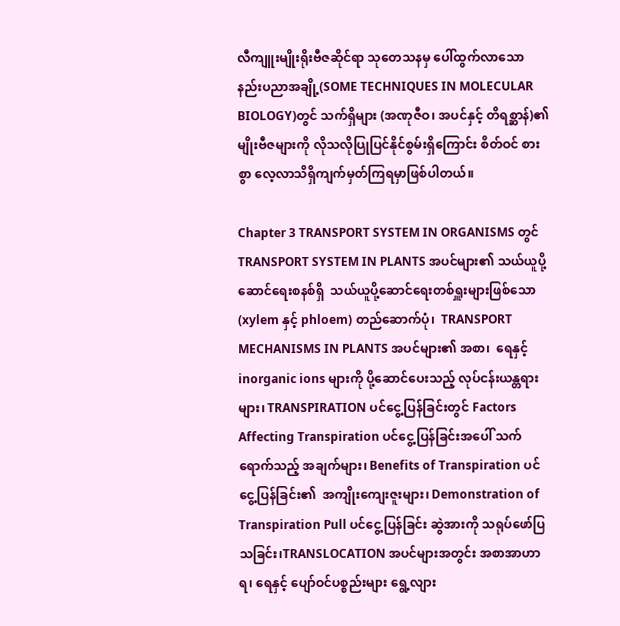လီကျူးမျိုးရိုးဗီဇဆိုင်ရာ သုတေသနမှ ပေါ်ထွက်လာသော နည်းပညာအချို့(SOME TECHNIQUES IN MOLECULAR BIOLOGY)တွင် သက်ရှိများ (အဏုဇီဝ၊ အပင်နှင့် တိရစ္ဆာန်)၏ မျိုးဗီဇများကို လိုသလိုပြုပြင်နိုင်စွမ်းရှိကြောင်း စိတ်ဝင် စားစွာ လေ့လာသိရှိကျက်မှတ်ကြရမှာဖြစ်ပါတယ်။

Chapter 3 TRANSPORT SYSTEM IN ORGANISMS တွင် TRANSPORT SYSTEM IN PLANTS အပင်များ၏ သယ်ယူပို့ဆောင်ရေးစနစ်ရှိ  သယ်ယူပို့ဆောင်ရေးတစ်ရှူးများဖြစ်သော (xylem နှင့် phloem) တည်ဆောက်ပုံ၊  TRANSPORT MECHANISMS IN PLANTS အပင်များ၏ အစာ၊  ရေနှင့် inorganic ions များကို ပို့ဆောင်ပေးသည့် လုပ်ငန်းယန္တရားများ၊ TRANSPIRATION ပင်ငွေ့ပြန်ခြင်းတွင် Factors Affecting Transpiration ပင်ငွေ့ပြန်ခြင်းအပေါ် သက်ရောက်သည့် အချက်များ၊ Benefits of Transpiration ပင်ငွေ့ပြန်ခြင်း၏  အကျိုးကျေးဇူးများ၊ Demonstration of Transpiration Pull ပင်ငွေ့ပြန်ခြင်း ဆွဲအားကို သရုပ်ဖော်ပြသခြင်း၊TRANSLOCATION အပင်များအတွင်း အစာအာဟာရ၊ ရေနှင့် ပျော်ဝင်ပစ္စည်းများ ရွေ့လျား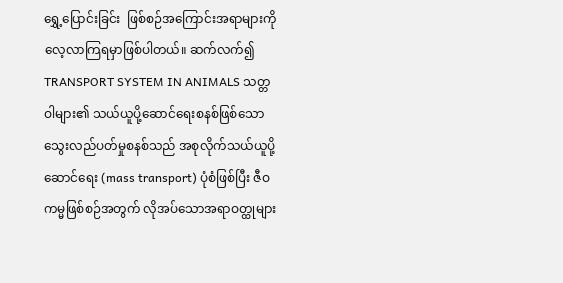ရွှေ့ပြောင်းခြင်း  ဖြစ်စဉ်အကြောင်းအရာများကို    လေ့လာကြရမှာဖြစ်ပါတယ်။ ဆက်လက်၍ TRANSPORT SYSTEM IN ANIMALS သတ္တဝါများ၏ သယ်ယူပို့ဆောင်ရေးစနစ်ဖြစ်သော  သွေးလည်ပတ်မှုစနစ်သည် အစုလိုက်သယ်ယူပို့ဆောင်ရေး (mass transport) ပုံစံဖြစ်ပြီး ဇီဝကမ္မဖြစ်စဉ်အတွက် လိုအပ်သောအရာဝတ္ထုများ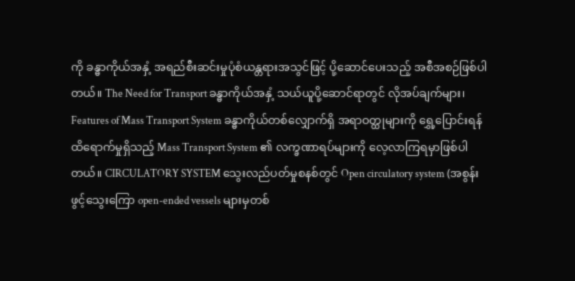ကို ခန္ဓာကိုယ်အနှံ့ အရည်စီးဆင်းမှုပုံစံယန္တရားအသွင်ဖြင့် ပို့ဆောင်ပေးသည့် အစီအစဉ်ဖြစ်ပါတယ်။ The Need for Transport ခန္ဓာကိုယ်အနှံ့ သယ်ယူပို့ဆောင်ရာတွင် လိုအပ်ချက်များ၊ Features of Mass Transport System ခန္ဓာကိုယ်တစ်လျှောက်ရှိ အရာဝတ္ထုများကို ရွှေ့ပြောင်းရန် ထိရောက်မှုရှိသည့် Mass Transport System ၏ လက္ခဏာရပ်များကို လေ့လာကြရမှာဖြစ်ပါတယ်။ CIRCULATORY SYSTEM သွေးလည်ပတ်မှုစနစ်တွင် Open circulatory system (အစွန်းဖွင့်သွေးကြော open-ended vessels များမှတစ်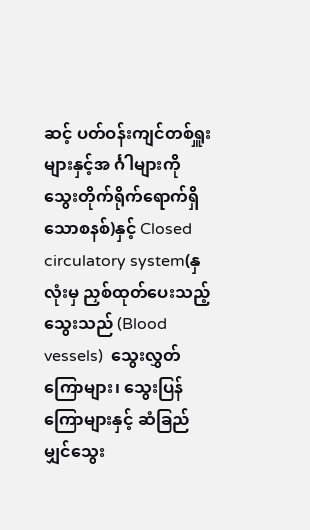ဆင့် ပတ်ဝန်းကျင်တစ်ရှူးများနှင့်အ င်္ဂါများကို သွေးတိုက်ရိုက်ရောက်ရှိသောစနစ်)နှင့် Closed circulatory system(နှလုံးမှ ညှစ်ထုတ်ပေးသည့်သွေးသည် (Blood vessels)  သွေးလွှတ်ကြောများ၊ သွေးပြန်ကြောများနှင့် ဆံခြည်မျှင်သွေး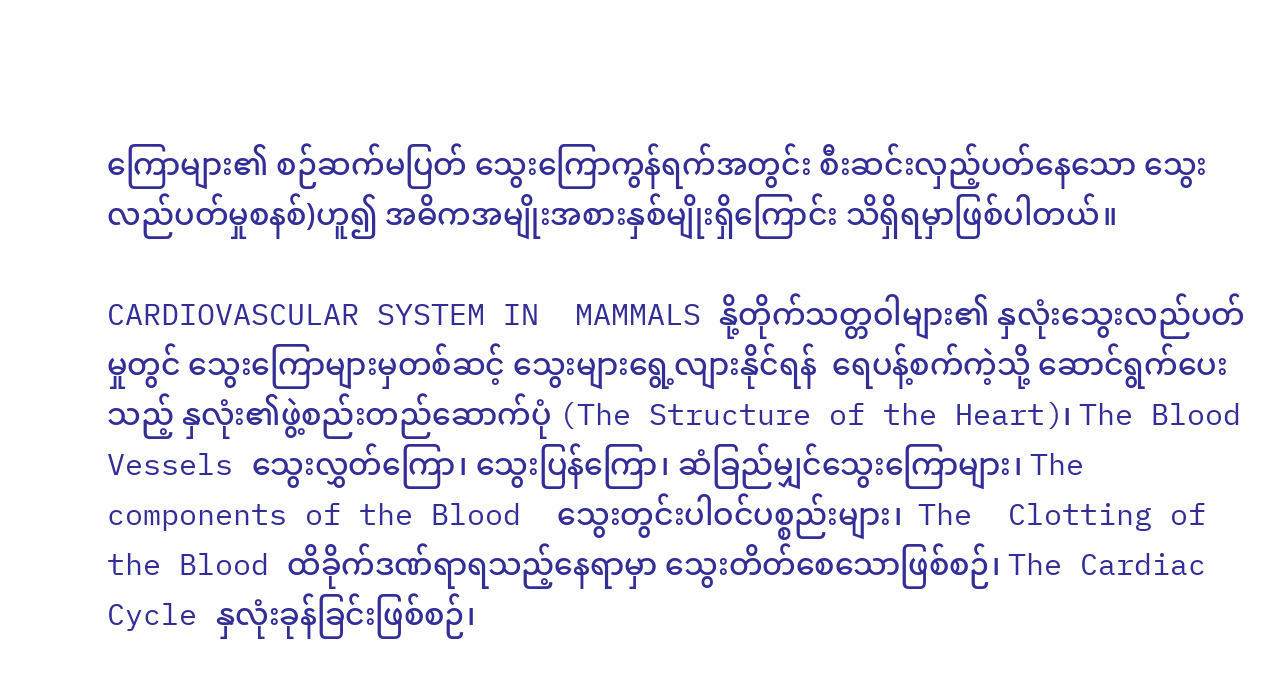ကြောများ၏ စဉ်ဆက်မပြတ် သွေးကြောကွန်ရက်အတွင်း စီးဆင်းလှည့်ပတ်နေသော သွေးလည်ပတ်မှုစနစ်)ဟူ၍ အဓိကအမျိုးအစားနှစ်မျိုးရှိကြောင်း သိရှိရမှာဖြစ်ပါတယ်။

CARDIOVASCULAR SYSTEM IN  MAMMALS နို့တိုက်သတ္တဝါများ၏ နှလုံးသွေးလည်ပတ်မှုတွင် သွေးကြောများမှတစ်ဆင့် သွေးများရွေ့လျားနိုင်ရန်  ရေပန့်စက်ကဲ့သို့ ဆောင်ရွက်ပေးသည့် နှလုံး၏ဖွဲ့စည်းတည်ဆောက်ပုံ (The Structure of the Heart)၊ The Blood Vessels သွေးလွှတ်ကြော၊ သွေးပြန်ကြော၊ ဆံခြည်မျှင်သွေးကြောများ၊ The components of the Blood  သွေးတွင်းပါဝင်ပစ္စည်းများ၊  The  Clotting of the Blood ထိခိုက်ဒဏ်ရာရသည့်နေရာမှာ သွေးတိတ်စေသောဖြစ်စဉ်၊ The Cardiac Cycle နှလုံးခုန်ခြင်းဖြစ်စဉ်၊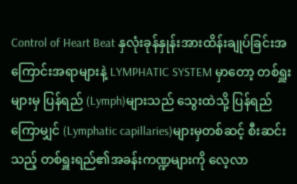Control of Heart Beat နှလုံးခုန်နှုန်းအားထိန်းချုပ်ခြင်းအကြောင်းအရာများနဲ့ LYMPHATIC SYSTEM မှာတော့ တစ်ရှူးများမှ ပြန်ရည် (Lymph)များသည် သွေးထဲသို့ ပြန်ရည်ကြောမျှင် (Lymphatic capillaries)များမှတစ်ဆင့် စီးဆင်းသည့် တစ်ရှူးရည်၏အခန်းကဏ္ဍများကို လေ့လာ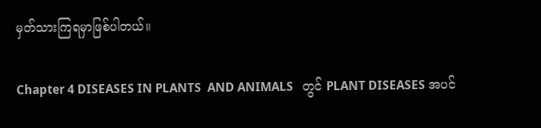မှတ်သားကြရမှာဖြစ်ပါတယ်။

Chapter 4 DISEASES IN PLANTS  AND ANIMALS   တွင် PLANT DISEASES အပင်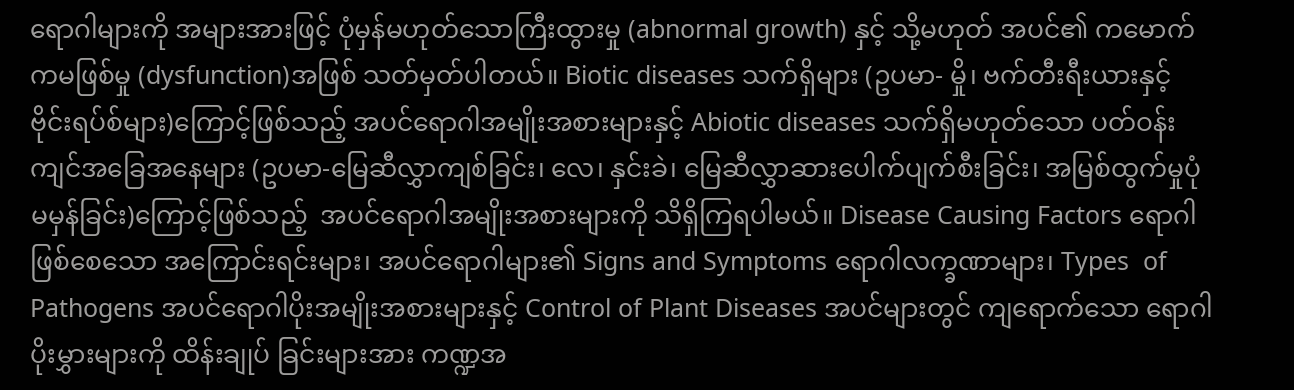ရောဂါများကို အများအားဖြင့် ပုံမှန်မဟုတ်သောကြီးထွားမှု (abnormal growth) နှင့် သို့မဟုတ် အပင်၏ ကမောက်ကမဖြစ်မှု (dysfunction)အဖြစ် သတ်မှတ်ပါတယ်။ Biotic diseases သက်ရှိများ (ဥပမာ- မှို၊ ဗက်တီးရီးယားနှင့် ဗိုင်းရပ်စ်များ)ကြောင့်ဖြစ်သည့် အပင်ရောဂါအမျိုးအစားများနှင့် Abiotic diseases သက်ရှိမဟုတ်သော ပတ်ဝန်းကျင်အခြေအနေများ (ဥပမာ-မြေဆီလွှာကျစ်ခြင်း၊ လေ၊ နှင်းခဲ၊ မြေဆီလွှာဆားပေါက်ပျက်စီးခြင်း၊ အမြစ်ထွက်မှုပုံမမှန်ခြင်း)ကြောင့်ဖြစ်သည့်  အပင်ရောဂါအမျိုးအစားများကို သိရှိကြရပါမယ်။ Disease Causing Factors ရောဂါဖြစ်စေသော အကြောင်းရင်းများ၊ အပင်ရောဂါများ၏ Signs and Symptoms ရောဂါလက္ခဏာများ၊ Types  of Pathogens အပင်ရောဂါပိုးအမျိုးအစားများနှင့် Control of Plant Diseases အပင်များတွင် ကျရောက်သော ရောဂါပိုးမွှားများကို ထိန်းချုပ် ခြင်းများအား ကဏ္ဍအ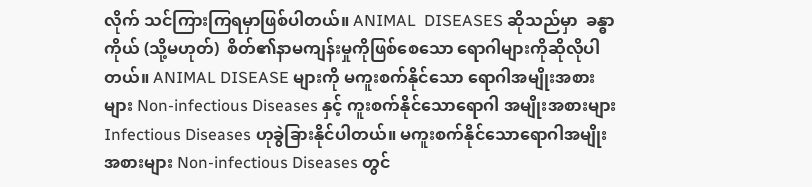လိုက် သင်ကြားကြရမှာဖြစ်ပါတယ်။ ANIMAL  DISEASES ဆိုသည်မှာ  ခန္ဓာကိုယ် (သို့မဟုတ်)  စိတ်၏နာမကျန်းမှုကိုဖြစ်စေသော ရောဂါများကိုဆိုလိုပါတယ်။ ANIMAL DISEASE များကို မကူးစက်နိုင်သော ရောဂါအမျိုးအစားများ Non-infectious Diseases နှင့် ကူးစက်နိုင်သောရောဂါ အမျိုးအစားများ  Infectious Diseases ဟုခွဲခြားနိုင်ပါတယ်။ မကူးစက်နိုင်သောရောဂါအမျိုးအစားများ Non-infectious Diseases တွင်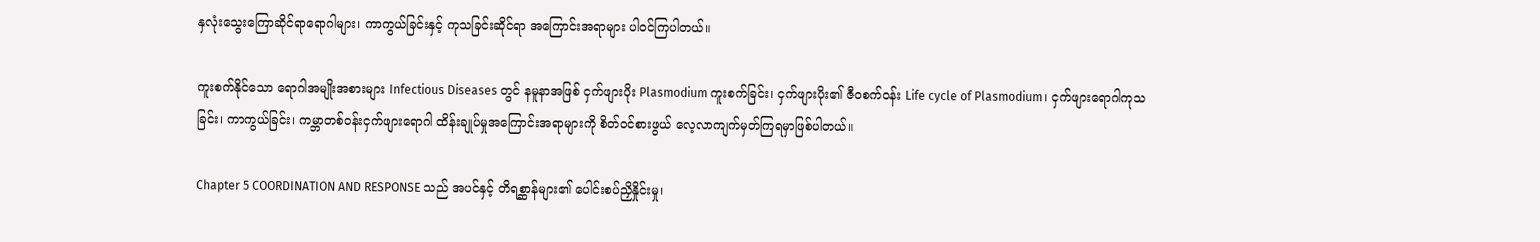နှလုံးသွေးကြောဆိုင်ရာရောဂါများ၊ ကာကွယ်ခြင်းနှင့် ကုသခြင်းဆိုင်ရာ အကြောင်းအရာများ ပါဝင်ကြပါတယ်။

ကူးစက်နိုင်သော ရောဂါအမျိုးအစားများ Infectious Diseases တွင် နမူနာအဖြစ် ငှက်ဖျားပိုး Plasmodium ကူးစက်ခြင်း၊ ငှက်ဖျားပိုး၏ ဇီဝစက်ဝန်း Life cycle of Plasmodium၊ ငှက်ဖျားရောဂါကုသခြင်း၊ ကာကွယ်ခြင်း၊ ကမ္ဘာတစ်ဝန်းငှက်ဖျားရောဂါ ထိန်းချုပ်မှုအကြောင်းအရာများကို စိတ်ဝင်စားဖွယ် လေ့လာကျက်မှတ်ကြရမှာဖြစ်ပါတယ်။

Chapter 5 COORDINATION AND RESPONSE သည် အပင်နှင့် တိရစ္ဆာန်များ၏ ပေါင်းစပ်ညှိနှိုင်းမှု၊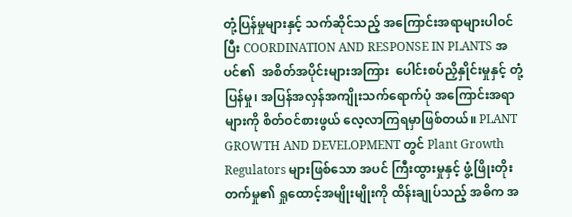တုံ့ပြန်မှုများနှင့် သက်ဆိုင်သည့် အကြောင်းအရာများပါဝင်ပြီး COORDINATION AND RESPONSE IN PLANTS အပင်၏  အစိတ်အပိုင်းများအကြား  ပေါင်းစပ်ညှိနှိုင်းမှုနှင့် တုံ့ပြန်မှု၊ အပြန်အလှန်အကျိုးသက်ရောက်ပုံ အကြောင်းအရာများကို စိတ်ဝင်စားဖွယ် လေ့လာကြရမှာဖြစ်တယ်။ PLANT GROWTH AND DEVELOPMENT တွင် Plant Growth Regulators များဖြစ်သော အပင် ကြီးထွားမှုနှင့် ဖွံ့ဖြိုးတိုးတက်မှု၏ ရှုထောင့်အမျိုးမျိုးကို ထိန်းချုပ်သည့် အဓိက အ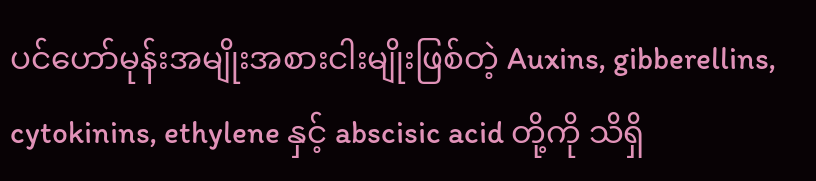ပင်ဟော်မုန်းအမျိုးအစားငါးမျိုးဖြစ်တဲ့ Auxins, gibberellins, cytokinins, ethylene နှင့် abscisic acid တို့ကို သိရှိ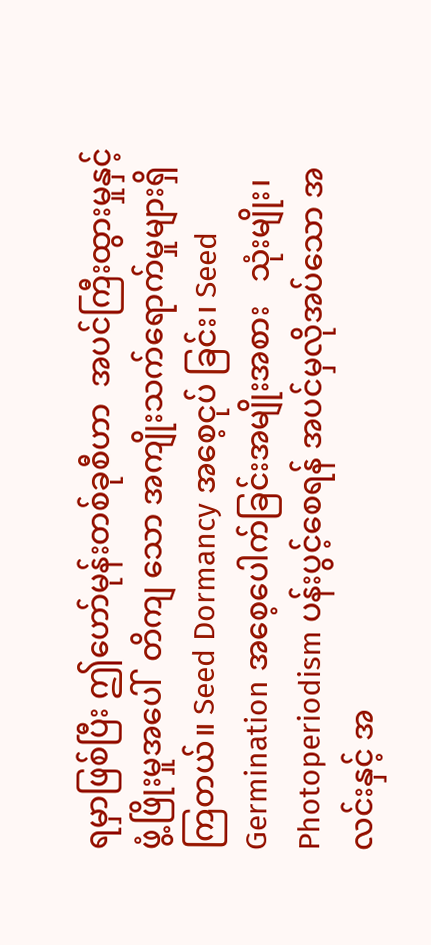ရမှာဖြစ်ပြီး ဤဟော်မုန်းတစ်ခုစီဟာ  အပင်ကြီးထွားမှုနှင့်ဖွံ့ဖြိုးမှုအပေါ်  တိကျ သော အကျိုးသက်ရောက်မှုများရှိကြတယ်။ Seed Dormancy အစေ့ငုပ် ခြင်း၊ Seed Germination အစေ့ပေါက်ခြင်းအမျိုးအစား   သုံးမျိုး၊ Photoperiodism ပန်းပွင့်စေရန် အပင်မှလိုအပ်သော အလင်းနှင့် အ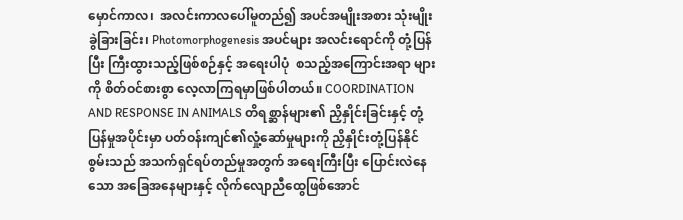မှောင်ကာလ၊  အလင်းကာလပေါ်မူတည်၍ အပင်အမျိုးအစား သုံးမျိုးခွဲခြားခြင်း၊ Photomorphogenesis အပင်များ အလင်းရောင်ကို တုံ့ပြန်ပြီး ကြီးထွားသည့်ဖြစ်စဉ်နှင့် အရေးပါပုံ  စသည့်အကြောင်းအရာ များကို စိတ်ဝင်စားစွာ လေ့လာကြရမှာဖြစ်ပါတယ်။ COORDINATION AND RESPONSE IN ANIMALS တိရစ္ဆာန်များ၏ ညှိနှိုင်းခြင်းနှင့် တုံ့ပြန်မှုအပိုင်းမှာ ပတ်ဝန်းကျင်၏လှုံ့ဆော်မှုများကို ညှိနှိုင်းတုံ့ပြန်နိုင်စွမ်းသည် အသက်ရှင်ရပ်တည်မှုအတွက် အရေးကြီးပြီး ပြောင်းလဲနေသော အခြေအနေများနှင့် လိုက်လျောညီထွေဖြစ်အောင်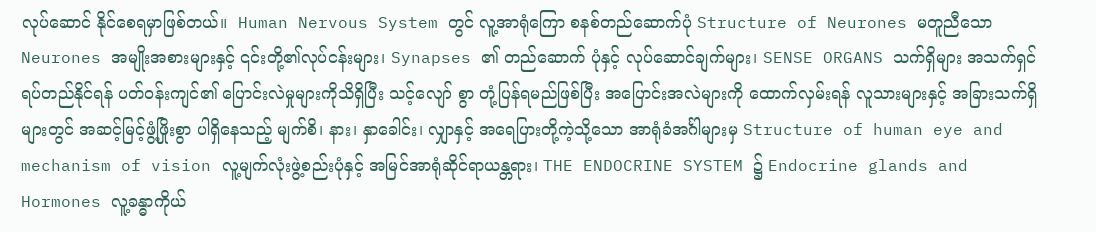လုပ်ဆောင် နိုင်စေရမှာဖြစ်တယ်။  Human Nervous System တွင် လူ့အာရုံကြော စနစ်တည်ဆောက်ပုံ Structure of Neurones မတူညီသော Neurones အမျိုးအစားများနှင့် ၎င်းတို့၏လုပ်ငန်းများ၊ Synapses ၏ တည်ဆောက် ပုံနှင့် လုပ်ဆောင်ချက်များ၊ SENSE ORGANS သက်ရှိများ အသက်ရှင် ရပ်တည်နိုင်ရန် ပတ်ဝန်းကျင်၏ ပြောင်းလဲမှုများကိုသိရှိပြီး သင့်လျော် စွာ တုံ့ပြန်ရမည်ဖြစ်ပြီး အပြောင်းအလဲများကို ထောက်လှမ်းရန် လူသားများနှင့် အခြားသက်ရှိများတွင် အဆင့်မြင့်ဖွံ့ဖြိုးစွာ ပါရှိနေသည့် မျက်စိ၊ နား၊ နှာခေါင်း၊ လျှာနှင့် အရေပြားတို့ကဲ့သို့သော အာရုံခံအင်္ဂါများမှ Structure of human eye and mechanism of vision လူ့မျက်လုံးဖွဲ့စည်းပုံနှင့် အမြင်အာရုံဆိုင်ရာယန္တရား၊ THE ENDOCRINE SYSTEM ၌ Endocrine glands and Hormones လူ့ခန္ဓာကိုယ်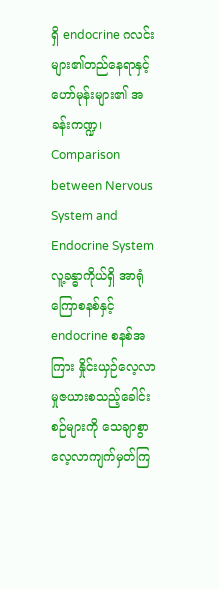ရှိ endocrine ဂလင်းများ၏တည်နေရာနှင့် ဟော်မုန်းများ၏ အခန်းကဏ္ဍ၊ Comparison between Nervous System and Endocrine System လူ့ခန္ဓာကိုယ်ရှိ အာရုံကြောစနစ်နှင့် endocrine စနစ်အကြား နှိုင်းယှဉ်လေ့လာမှုဇယားစသည့်ခေါင်းစဉ်များကို သေချာစွာ လေ့လာကျက်မှတ်ကြ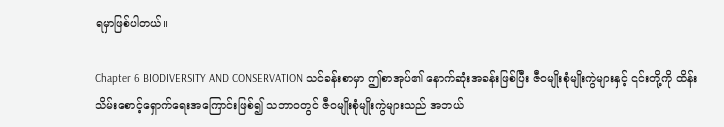ရမှာဖြစ်ပါတယ်။

Chapter 6 BIODIVERSITY AND CONSERVATION သင်ခန်းစာမှာ ဤစာအုပ်၏ နောက်ဆုံးအခန်းဖြစ်ပြီး ဇီဝမျိုးစုံမျိုးကွဲများနှင့် ၎င်းတို့ကို ထိန်းသိမ်းစောင့်ရှောက်ရေးအကြောင်းဖြစ်၍ သဘာဝတွင် ဇီဝမျိုးစုံမျိုးကွဲများသည် အဘယ်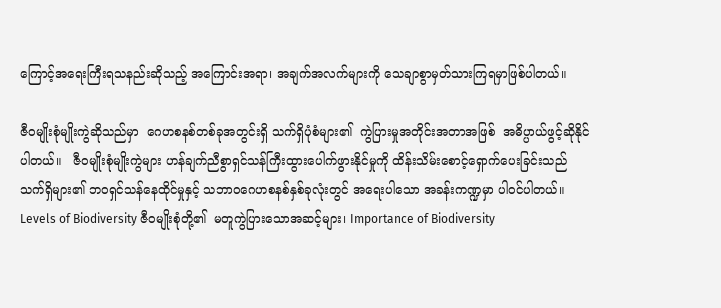ကြောင့်အရေးကြီးရသနည်းဆိုသည့် အကြောင်းအရာ၊ အချက်အလက်များကို သေချာစွာမှတ်သားကြရမှာဖြစ်ပါတယ်။

ဇီဝမျိုးစုံမျိုးကွဲဆိုသည်မှာ  ဂေဟစနစ်တစ်ခုအတွင်းရှိ သက်ရှိပုံစံများ၏  ကွဲပြားမှုအတိုင်းအတာအဖြစ်  အဓိပ္ပာယ်ဖွင့်ဆိုနိုင်ပါတယ်။   ဇီဝမျိုးစုံမျိုးကွဲများ ဟန်ချက်ညီစွာရှင်သန်ကြီးထွားပေါက်ဖွားနိုင်မှုကို ထိန်းသိမ်းစောင့်ရှောက်ပေးခြင်းသည် သက်ရှိများ၏ ဘဝရှင်သန်နေထိုင်မှုနှင့် သဘာဝဂေဟစနစ်နှစ်ခုလုံးတွင် အရေးပါသော အခန်းကဏ္ဍမှာ ပါဝင်ပါတယ်။ Levels of Biodiversity ဇီဝမျိုးစုံတို့၏  မတူကွဲပြားသောအဆင့်များ၊ Importance of Biodiversity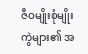ဇီဝမျိုးစုံမျိုးကွဲများ၏ အ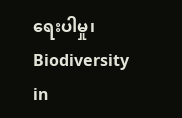ရေးပါမှု၊ Biodiversity in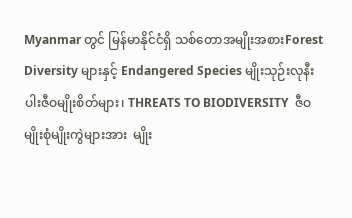Myanmar တွင် မြန်မာနိုင်ငံရှိ သစ်တောအမျိုးအစားForest Diversity များနှင့် Endangered Species မျိုးသုဉ်းလုနီးပါးဇီဝမျိုးစိတ်များ၊ THREATS TO BIODIVERSITY  ဇီဝမျိုးစုံမျိုးကွဲများအား  မျိုး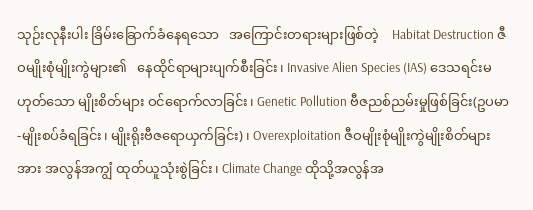သုဉ်းလုနီးပါး ခြိမ်းခြောက်ခံနေရသော   အကြောင်းတရားများဖြစ်တဲ့    Habitat Destruction ဇီဝမျိုးစုံမျိုးကွဲများ၏   နေထိုင်ရာများပျက်စီးခြင်း၊ Invasive Alien Species (IAS) ဒေသရင်းမဟုတ်သော မျိုးစိတ်များ ဝင်ရောက်လာခြင်း၊ Genetic Pollution ဗီဇညစ်ညမ်းမှုဖြစ်ခြင်း(ဥပမာ-မျိုးစပ်ခံရခြင်း၊ မျိုးရိုးဗီဇရောယှက်ခြင်း)၊ Overexploitation ဇီဝမျိုးစုံမျိုးကွဲမျိုးစိတ်များအား အလွန်အကျွံ ထုတ်ယူသုံးစွဲခြင်း၊ Climate Change ထိုသို့အလွန်အ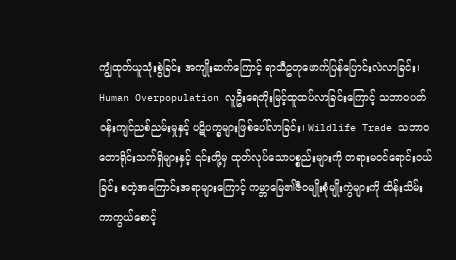ကျွံထုတ်ယူသုံးစွဲခြင်း အကျိုးဆက်ကြောင့် ရာသီဥတုဖောက်ပြန်ပြောင်းလဲလာခြင်း၊  Human Overpopulation လူဦးရေတိုးမြင့်ထူထပ်လာခြင်းကြောင့် သဘာဝပတ်ဝန်းကျင်ညစ်ညမ်းမှုနှင့် ပဋိပက္ခများဖြစ်ပေါ်လာခြင်း၊ Wildlife Trade သဘာဝတောရိုင်းသက်ရှိများနှင့် ၎င်းတို့မှ ထုတ်လုပ်သောပစ္စည်းများကို တရားမဝင်ရောင်းဝယ်ခြင်း စတဲ့အကြောင်းအရာများကြောင့် ကမ္ဘာမြေ၏ဇီဝမျိုးစုံမျိုးကွဲများကို ထိန်းသိမ်းကာကွယ်စောင့်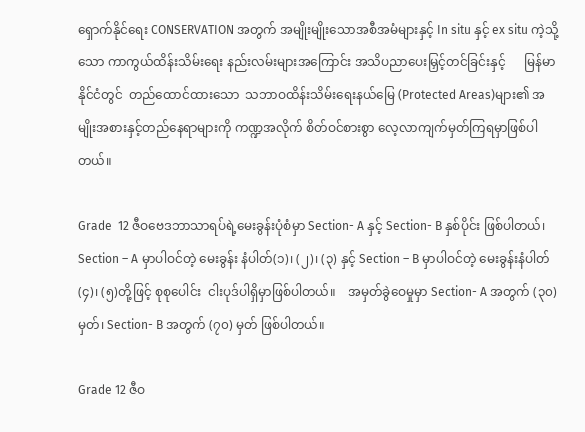ရှောက်နိုင်ရေး CONSERVATION အတွက် အမျိုးမျိုးသောအစီအမံများနှင့် In situ နှင့် ex situ ကဲ့သို့သော ကာကွယ်ထိန်းသိမ်းရေး နည်းလမ်းများအကြောင်း အသိပညာပေးမြှင့်တင်ခြင်းနှင့်      မြန်မာနိုင်ငံတွင်  တည်ထောင်ထားသော  သဘာဝထိန်းသိမ်းရေးနယ်မြေ (Protected Areas)များ၏ အမျိုးအစားနှင့်တည်နေရာများကို ကဏ္ဍအလိုက် စိတ်ဝင်စားစွာ လေ့လာကျက်မှတ်ကြရမှာဖြစ်ပါတယ်။

Grade  12 ဇီဝဗေဒဘာသာရပ်ရဲ့မေးခွန်းပုံစံမှာ Section- A နှင့် Section- B နှစ်ပိုင်း ဖြစ်ပါတယ်၊ Section – A မှာပါဝင်တဲ့ မေးခွန်း နံပါတ်(၁)၊ (၂)၊ (၃) နှင့် Section – B မှာပါဝင်တဲ့ မေးခွန်းနံပါတ် (၄)၊ (၅)တို့ဖြင့် စုစုပေါင်း  ငါးပုဒ်ပါရှိမှာဖြစ်ပါတယ်။    အမှတ်ခွဲဝေမှုမှာ Section- A အတွက် (၃၀) မှတ်၊ Section- B အတွက် (၇၀) မှတ် ဖြစ်ပါတယ်။

Grade 12 ဇီဝ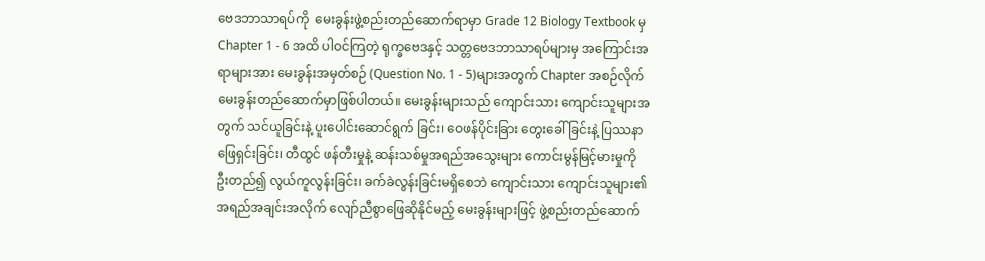ဗေဒဘာသာရပ်ကို  မေးခွန်းဖွဲ့စည်းတည်ဆောက်ရာမှာ Grade 12 Biology Textbook မှ Chapter 1 - 6 အထိ ပါဝင်ကြတဲ့ ရုက္ခဗေဒနှင့် သတ္တဗေဒဘာသာရပ်များမှ အကြောင်းအရာများအား မေးခွန်းအမှတ်စဉ် (Question No. 1 - 5)များအတွက် Chapter အစဉ်လိုက် မေးခွန်းတည်ဆောက်မှာဖြစ်ပါတယ်။ မေးခွန်းများသည် ကျောင်းသား ကျောင်းသူများအတွက် သင်ယူခြင်းနဲ့ ပူးပေါင်းဆောင်ရွက် ခြင်း၊ ဝေဖန်ပိုင်းခြား တွေးခေါ်ခြင်းနဲ့ ပြဿနာဖြေရှင်းခြင်း၊ တီထွင် ဖန်တီးမှုနဲ့ ဆန်းသစ်မှုအရည်အသွေးများ ကောင်းမွန်မြင့်မားမှုကို ဦးတည်၍ လွယ်ကူလွန်းခြင်း၊ ခက်ခဲလွန်းခြင်းမရှိစေဘဲ ကျောင်းသား ကျောင်းသူများ၏ အရည်အချင်းအလိုက် လျော်ညီစွာဖြေဆိုနိုင်မည့် မေးခွန်းများဖြင့် ဖွဲ့စည်းတည်ဆောက်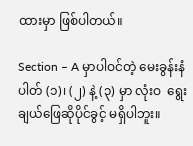ထားမှာ ဖြစ်ပါတယ်။

Section – A မှာပါဝင်တဲ့ မေးခွန်းနံပါတ် (၁)၊ (၂) နဲ့ (၃) မှာ လုံးဝ  ရွေးချယ်ဖြေဆိုပိုင်ခွင့် မရှိပါဘူး။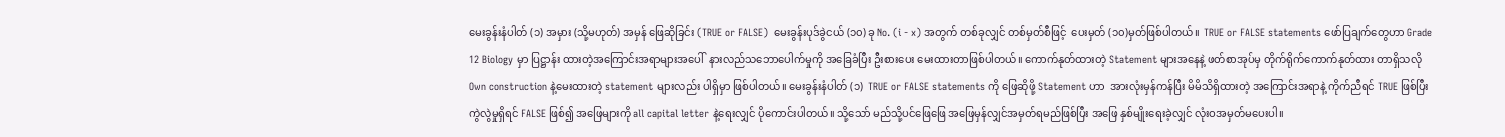မေးခွန်းနံပါတ် (၁) အမှား (သို့မဟုတ်) အမှန် ဖြေဆိုခြင်း (TRUE or FALSE)  မေးခွန်းပုဒ်ခွဲငယ် (၁၀) ခု No. (i - x) အတွက် တစ်ခုလျှင် တစ်မှတ်စီဖြင့်  ပေးမှတ် (၁၀)မှတ်ဖြစ်ပါတယ်။  TRUE or FALSE statements ဖော်ပြချက်တွေဟာ Grade 12 Biology မှာ ပြဋ္ဌာန်း ထားတဲ့အကြောင်းအရာများအပေါ်  နားလည်သဘောပေါက်မှုကို အခြေခံပြီး ဦးစားပေး မေးထားတာဖြစ်ပါတယ်။ ကောက်နုတ်ထားတဲ့ Statement များအနေနဲ့ ဖတ်စာအုပ်မှ တိုက်ရိုက်ကောက်နုတ်ထား တာရှိသလို Own construction နဲ့မေးထားတဲ့ statement များလည်း ပါရှိမှာ ဖြစ်ပါတယ်။ မေးခွန်းနံပါတ် (၁)  TRUE or FALSE statements ကို ဖြေဆိုဖို့ Statement ဟာ  အားလုံးမှန်ကန်ပြီး မိမိသိရှိထားတဲ့ အကြောင်းအရာနဲ့ ကိုက်ညီရင် TRUE ဖြစ်ပြီး ကွဲလွဲမှုရှိရင် FALSE ဖြစ်၍ အဖြေများကို all capital letter နဲ့ရေးလျှင် ပိုကောင်းပါတယ်။ သို့သော် မည်သို့ပင်ဖြေဖြေ အဖြေမှန်လျှင်အမှတ်ရမည်ဖြစ်ပြီး အဖြေ နှစ်မျိုးရေးခဲ့လျှင် လုံးဝအမှတ်မပေးပါ။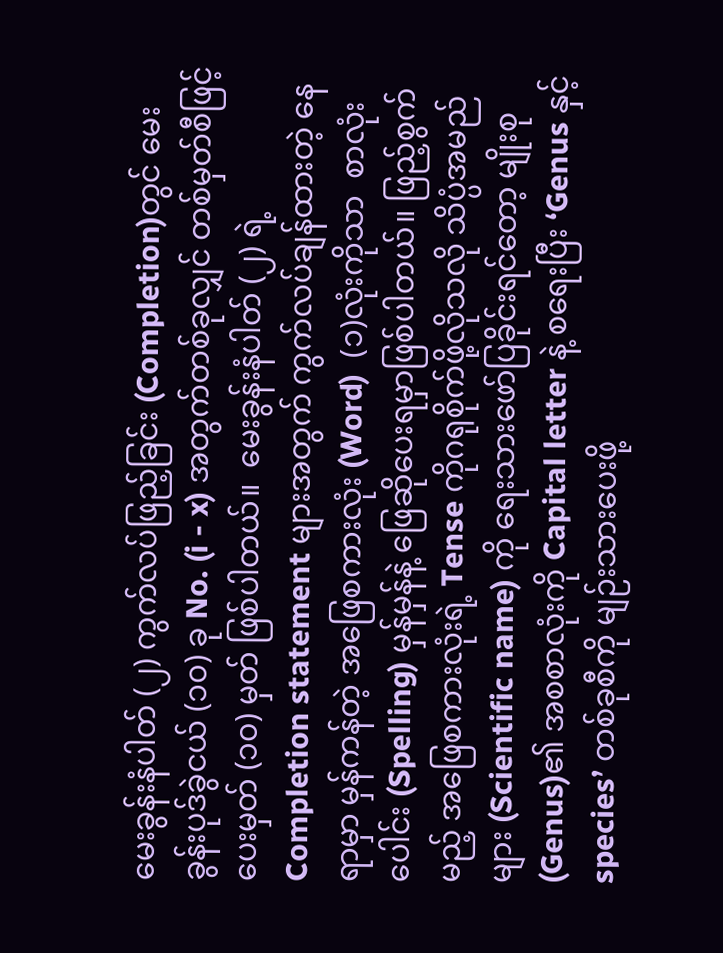မေးခွန်းနံပါတ် (၂) ကွက်လပ်ဖြည့်ခြင်း (Completion)တွင် မေးခွန်းပုဒ်ခွဲငယ် (၁၀) ခု No. (i - x) အတွက်တစ်ခုလျှင် တစ်မှတ်စီဖြင့် ပေးမှတ် (၁၀) မှတ် ဖြစ်ပါတယ်။  မေးခွန်းနံပါတ် (၂) ရဲ့ Completion statement များအတွက် ကွက်လပ်ချန်ထားတဲ့ နေရာမှာ မှန်ကန်တဲ့ အဖြေစကားလုံး (Word)  (၁)လုံးကိုသာ  စာလုံးပေါင်း (Spelling) မှန်မှန်နဲ့ ဖြေဆိုပေးရမှာဖြစ်ပါတယ်။ ဖြည့်စွက်မည့် အဖြေစကားလုံးရဲ့ Tense ကိုဂရုစိုက်ဖို့လိုသလို သိပ္ပံအမည်များ (Scientific name) ကို ရေးသားဖော်ပြခိုင်းရင်တော့ မျိုးစု (Genus)၏ အစစာလုံးကို Capital letter နဲ့ စရေးပြီး ‘Genus နှင့် species’ တစ်ခုစီကို မျဉ်းသားပေးဖို့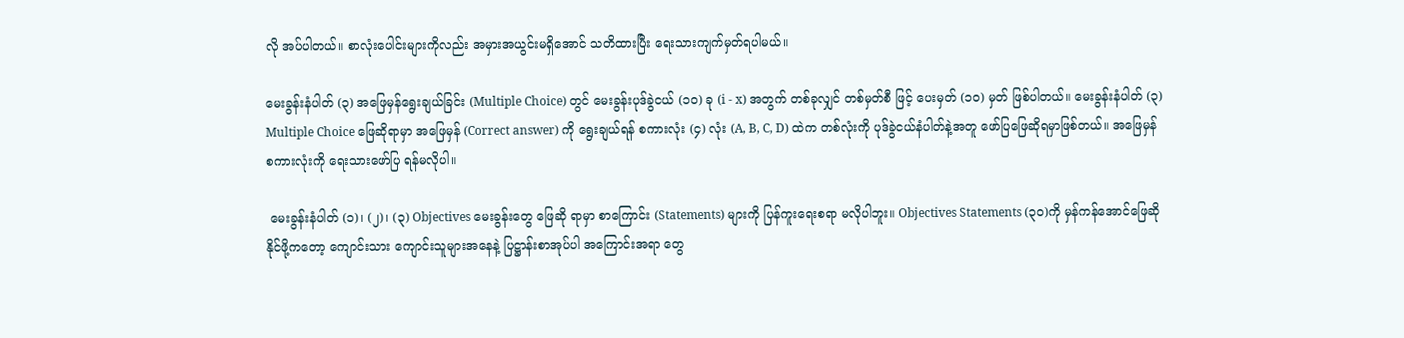လို အပ်ပါတယ်။ စာလုံးပေါင်းများကိုလည်း အမှားအယွင်းမရှိအောင် သတိထားပြီး ရေးသားကျက်မှတ်ရပါမယ်။

မေးခွန်းနံပါတ် (၃) အဖြေမှန်ရွေးချယ်ခြင်း (Multiple Choice) တွင် မေးခွန်းပုဒ်ခွဲငယ် (၁၀) ခု (i - x) အတွက် တစ်ခုလျှင် တစ်မှတ်စီ ဖြင့် ပေးမှတ် (၁၀) မှတ် ဖြစ်ပါတယ်။ မေးခွန်းနံပါတ် (၃) Multiple Choice ဖြေဆိုရာမှာ အဖြေမှန် (Correct answer) ကို ရွေးချယ်ရန် စကားလုံး (၄) လုံး (A, B, C, D) ထဲက တစ်လုံးကို ပုဒ်ခွဲငယ်နံပါတ်နဲ့အတူ ဖော်ပြဖြေဆိုရမှာဖြစ်တယ်။ အဖြေမှန် စကားလုံးကို ရေးသားဖော်ပြ ရန်မလိုပါ။

 မေးခွန်းနံပါတ် (၁)၊ (၂)၊ (၃) Objectives မေးခွန်းတွေ ဖြေဆို ရာမှာ စာကြောင်း (Statements) များကို ပြန်ကူးရေးစရာ မလိုပါဘူး။ Objectives Statements (၃၀)ကို မှန်ကန်အောင်ဖြေဆိုနိုင်ဖို့ကတော့ ကျောင်းသား ကျောင်းသူများအနေနဲ့ ပြဋ္ဌာန်းစာအုပ်ပါ အကြောင်းအရာ တွေ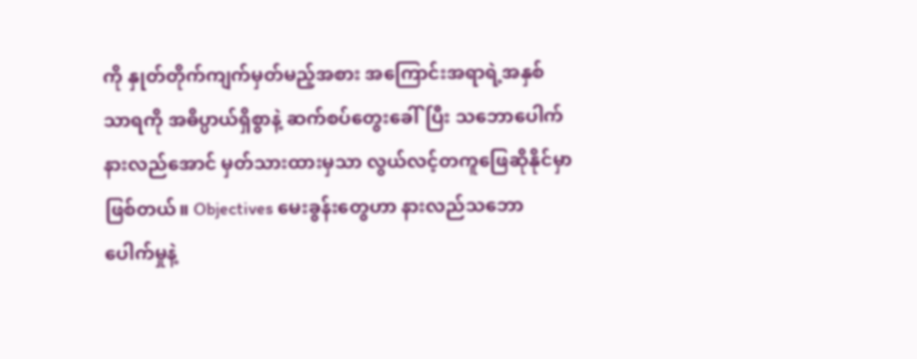ကို နှုတ်တိုက်ကျက်မှတ်မည့်အစား အကြောင်းအရာရဲ့အနှစ်သာရကို အဓိပ္ပာယ်ရှိစွာနဲ့ ဆက်စပ်တွေးခေါ်ပြီး သဘောပေါက်နားလည်အောင် မှတ်သားထားမှသာ လွယ်လင့်တကူဖြေဆိုနိုင်မှာဖြစ်တယ်။ Objectives မေးခွန်းတွေဟာ နားလည်သဘောပေါက်မှုနဲ့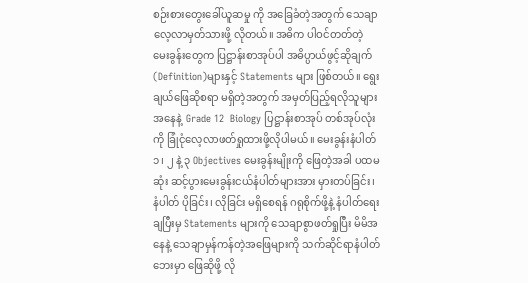စဉ်းစားတွေးခေါ်ယူဆမှု ကို အခြေခံတဲ့အတွက် သေချာလေ့လာမှတ်သားဖို့ လိုတယ်။ အဓိက ပါဝင်တတ်တဲ့ မေးခွန်းတွေက ပြဋ္ဌာန်းစာအုပ်ပါ အဓိပ္ပာယ်ဖွင့်ဆိုချက် (Definition)များနှင့် Statements များ ဖြစ်တယ်။ ရွေးချယ်ဖြေဆိုစရာ မရှိတဲ့အတွက် အမှတ်ပြည့်ရလိုသူများအနေနဲ့  Grade 12  Biology ပြဋ္ဌာန်းစာအုပ် တစ်အုပ်လုံးကို ခြုံငုံလေ့လာဖတ်ရှုထားဖို့လိုပါမယ်။ မေးခွန်းနံပါတ် ၁၊ ၂ နဲ့ ၃ Objectives မေးခွန်းမျိုးကို ဖြေတဲ့အခါ ပထမဆုံး ဆင့်ပွားမေးခွန်းငယ်နံပါတ်များအား မှားတပ်ခြင်း၊ နံပါတ် ပိုခြင်း၊ လိုခြင်း မရှိစေရန် ဂရုစိုက်ဖို့နဲ့ နံပါတ်ရေးချပြီးမှ Statements များကို သေချာစွာဖတ်ရှုပြီး မိမိအနေနဲ့ သေချာမှန်ကန်တဲ့အဖြေများကို သက်ဆိုင်ရာနံပါတ်ဘေးမှာ ဖြေဆိုဖို့ လို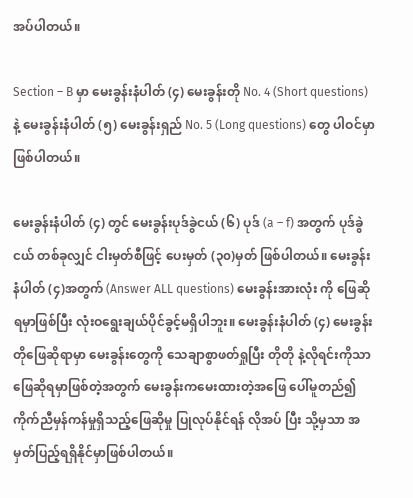အပ်ပါတယ်။

Section – B မှာ မေးခွန်းနံပါတ် (၄) မေးခွန်းတို No. 4 (Short questions)နဲ့ မေးခွန်းနံပါတ် (၅) မေးခွန်းရှည် No. 5 (Long questions) တွေ ပါဝင်မှာဖြစ်ပါတယ်။

မေးခွန်းနံပါတ် (၄) တွင် မေးခွန်းပုဒ်ခွဲငယ် (၆) ပုဒ် (a – f) အတွက် ပုဒ်ခွဲငယ် တစ်ခုလျှင် ငါးမှတ်စီဖြင့် ပေးမှတ် (၃၀)မှတ် ဖြစ်ပါတယ်။ မေးခွန်းနံပါတ် (၄)အတွက် (Answer ALL questions) မေးခွန်းအားလုံး ကို ဖြေဆိုရမှာဖြစ်ပြီး လုံးဝရွေးချယ်ပိုင်ခွင့်မရှိပါဘူး။ မေးခွန်းနံပါတ် (၄) မေးခွန်းတိုဖြေဆိုရာမှာ မေးခွန်းတွေကို သေချာစွာဖတ်ရှုပြီး တိုတို နဲ့လိုရင်းကိုသာ ဖြေဆိုရမှာဖြစ်တဲ့အတွက် မေးခွန်းကမေးထားတဲ့အဖြေ ပေါ်မူတည်၍ ကိုက်ညီမှန်ကန်မှုရှိသည့်ဖြေဆိုမှု ပြုလုပ်နိုင်ရန် လိုအပ် ပြီး သို့မှသာ အမှတ်ပြည့်ရရှိနိုင်မှာဖြစ်ပါတယ်။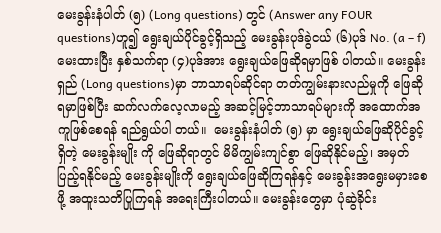မေးခွန်းနံပါတ် (၅) (Long questions) တွင် (Answer any FOUR questions)ဟူ၍ ရွေးချယ်ပိုင်ခွင့်ရှိသည့် မေးခွန်းပုဒ်ခွဲငယ် (၆)ပုဒ် No. (a – f) မေးထားပြီး နှစ်သက်ရာ (၄)ပုဒ်အား ရွေးချယ်ဖြေဆိုရမှာဖြစ် ပါတယ်။ မေးခွန်းရှည် (Long questions)မှာ ဘာသာရပ်ဆိုင်ရာ တတ်ကျွမ်းနားလည်မှုကို ဖြေဆိုရမှာဖြစ်ပြီး ဆက်လက်လေ့လာမည့် အဆင့်မြင့်ဘာသာရပ်များကို အထောက်အကူဖြစ်စေရန် ရည်ရွယ်ပါ တယ်။  မေးခွန်းနံပါတ် (၅) မှာ ရွေးချယ်ဖြေဆိုပိုင်ခွင့်ရှိတဲ့ မေးခွန်းမျိုး ကို ဖြေဆိုရာတွင် မိမိကျွမ်းကျင်စွာ ဖြေဆိုနိုင်မည့်၊ အမှတ်ပြည့်ရနိုင်မည့် မေးခွန်းမျိုးကို ရွေးချယ်ဖြေဆိုကြရန်နှင့် မေးခွန်းအရွေးမမှားစေဖို့ အထူးသတိပြုကြရန် အရေးကြီးပါတယ်။ မေးခွန်းတွေမှာ ပုံဆွဲခိုင်း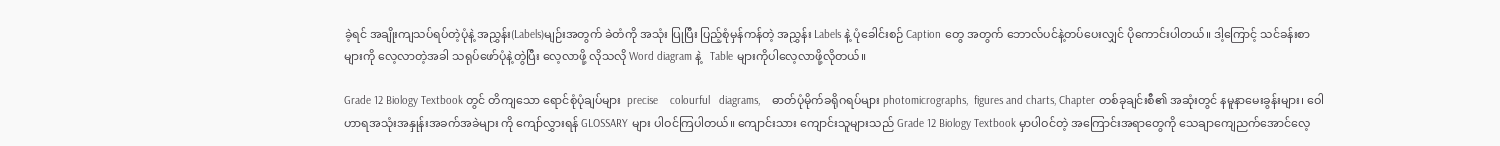ခဲ့ရင် အချိုးကျသပ်ရပ်တဲ့ပုံနဲ့ အညွှန်း(Labels)မျဉ်းအတွက် ခဲတံကို အသုံး ပြုပြီး ပြည့်စုံမှန်ကန်တဲ့ အညွှန်း Labels နဲ့ ပုံခေါင်းစဉ် Caption တွေ အတွက် ဘောလ်ပင်နဲ့တပ်ပေးလျှင် ပိုကောင်းပါတယ်။ ဒါ့ကြောင့် သင်ခန်းစာများကို လေ့လာတဲ့အခါ သရုပ်ဖော်ပုံနဲ့တွဲပြီး လေ့လာဖို့ လိုသလို Word diagram နဲ့   Table များကိုပါလေ့လာဖို့လိုတယ်။

Grade 12 Biology Textbook တွင် တိကျသော ရောင်စုံပုံချပ်များ  precise    colourful   diagrams,    ဓာတ်ပုံမိုက်ခရိုဂရပ်များ photomicrographs,  figures and charts, Chapter တစ်ခုချင်းစီ၏ အဆုံးတွင် နမူနာမေးခွန်းများ၊ ဝေါဟာရအသုံးအနှုန်းအခက်အခဲများ ကို ကျော်လွှားရန် GLOSSARY များ ပါဝင်ကြပါတယ်။ ကျောင်းသား ကျောင်းသူများသည် Grade 12 Biology Textbook မှာပါဝင်တဲ့ အကြောင်းအရာတွေကို သေချာကျေညက်အောင်လေ့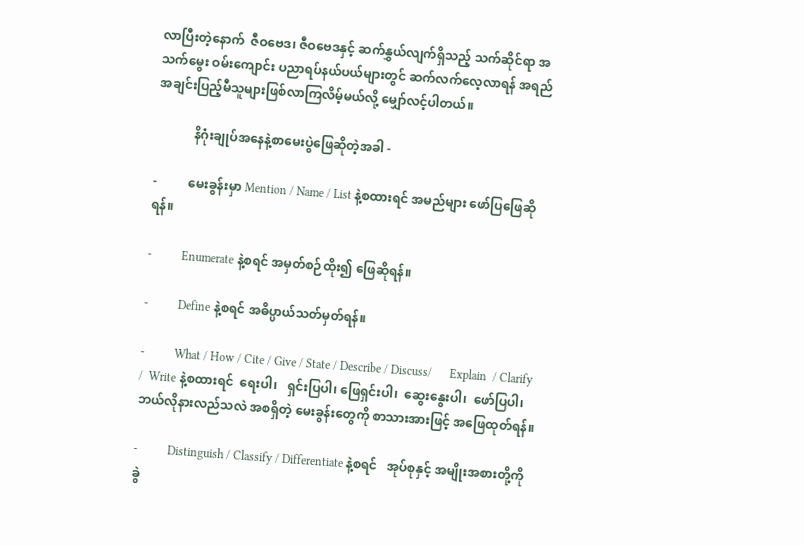လာပြီးတဲ့နောက်  ဇီဝဗေဒ၊ ဇီဝဗေဒနှင့် ဆက်နွှယ်လျက်ရှိသည့် သက်ဆိုင်ရာ အသက်မွေး ဝမ်းကျောင်း ပညာရပ်နယ်ပယ်များတွင် ဆက်လက်လေ့လာရန် အရည် အချင်းပြည့်မီသူများဖြစ်လာကြလိမ့်မယ်လို့ မျှော်လင့်ပါတယ်။

            နိဂုံးချုပ်အနေနဲ့စာမေးပွဲဖြေဆိုတဲ့အခါ -

-          မေးခွန်းမှာ Mention / Name / List နဲ့စထားရင် အမည်များ ဖော်ပြဖြေဆိုရန်။

-          Enumerate နဲ့စရင် အမှတ်စဉ်ထိုး၍ ဖြေဆိုရန်။

-          Define နဲ့စရင် အဓိပ္ပာယ်သတ်မှတ်ရန်။

-          What / How / Cite / Give / State / Describe / Discuss/      Explain  / Clarify /  Write နဲ့စထားရင်  ရေးပါ၊   ရှင်းပြပါ၊ ဖြေရှင်းပါ၊  ဆွေးနွေးပါ၊  ဖော်ပြပါ၊ ဘယ်လိုနားလည်သလဲ အစရှိတဲ့ မေးခွန်းတွေကို စာသားအားဖြင့် အဖြေထုတ်ရန်။

-          Distinguish / Classify / Differentiate နဲ့စရင်   အုပ်စုနှင့် အမျိုးအစားတို့ကို ခွဲ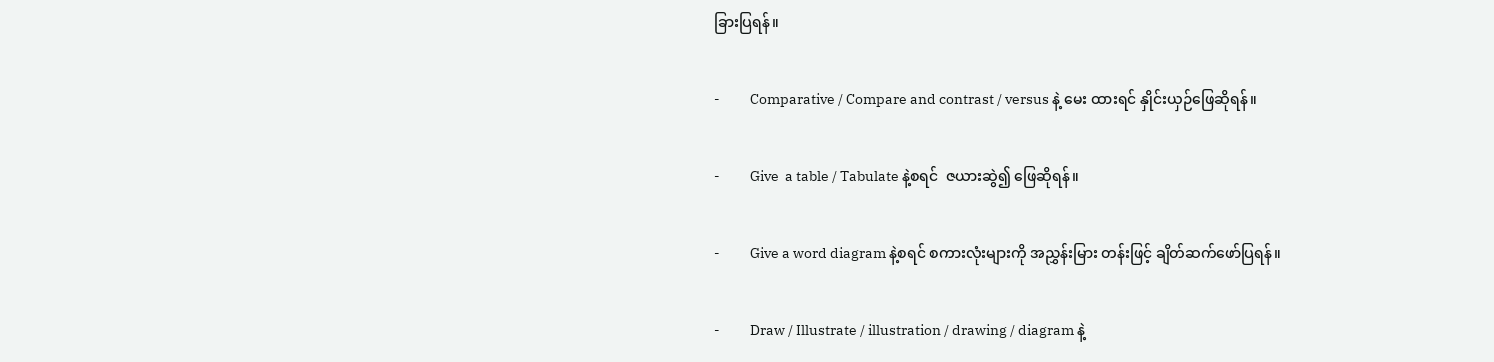ခြားပြရန်။

-          Comparative / Compare and contrast / versus နဲ့ မေး ထားရင် နှိုင်းယှဉ်ဖြေဆိုရန်။

-          Give  a table / Tabulate နဲ့စရင်  ဇယားဆွဲ၍ ဖြေဆိုရန်။

-          Give a word diagram နဲ့စရင် စကားလုံးများကို အညွှန်းမြား တန်းဖြင့် ချိတ်ဆက်ဖော်ပြရန်။

-          Draw / Illustrate / illustration / drawing / diagram နဲ့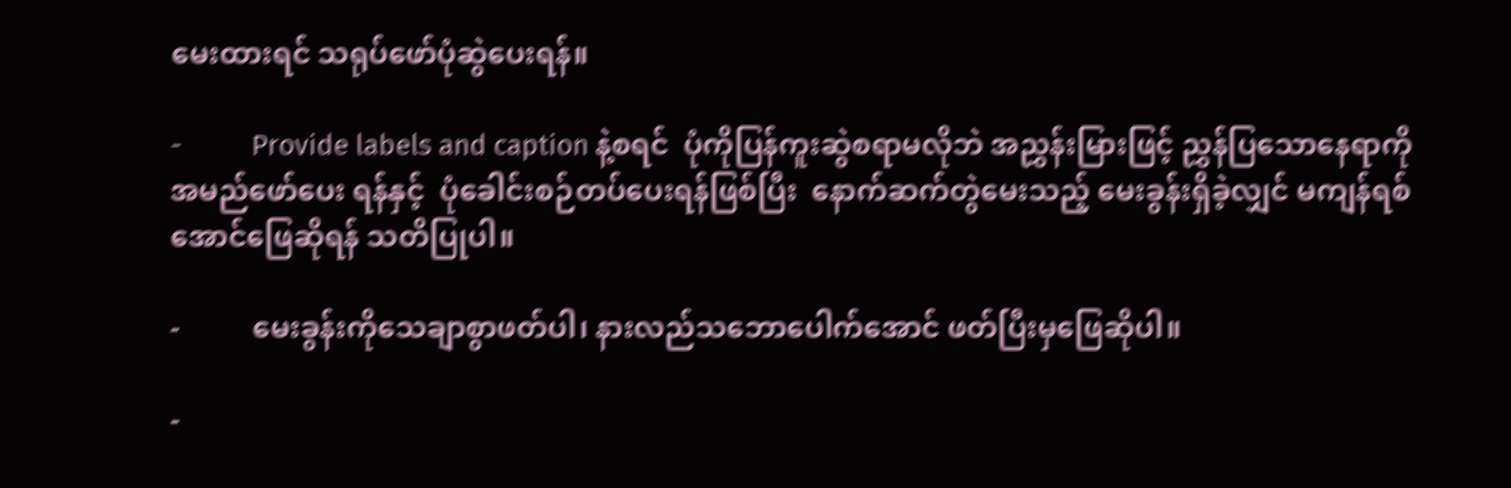မေးထားရင် သရုပ်ဖော်ပုံဆွဲပေးရန်။

-          Provide labels and caption နဲ့စရင်  ပုံကိုပြန်ကူးဆွဲစရာမလိုဘဲ အညွှန်းမြားဖြင့် ညွှန်ပြသောနေရာကို အမည်ဖော်ပေး ရန်နှင့်  ပုံခေါင်းစဉ်တပ်ပေးရန်ဖြစ်ပြီး  နောက်ဆက်တွဲမေးသည့် မေးခွန်းရှိခဲ့လျှင် မကျန်ရစ်အောင်ဖြေဆိုရန် သတိပြုပါ။

-          မေးခွန်းကိုသေချာစွာဖတ်ပါ၊ နားလည်သဘောပေါက်အောင် ဖတ်ပြီးမှဖြေဆိုပါ။

-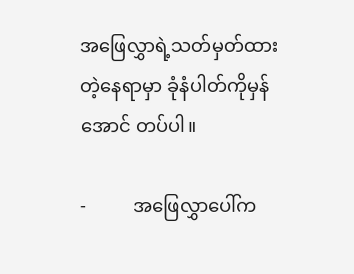အဖြေလွှာရဲ့သတ်မှတ်ထားတဲ့နေရာမှာ ခုံနံပါတ်ကိုမှန်အောင် တပ်ပါ။

-          အဖြေလွှာပေါ်က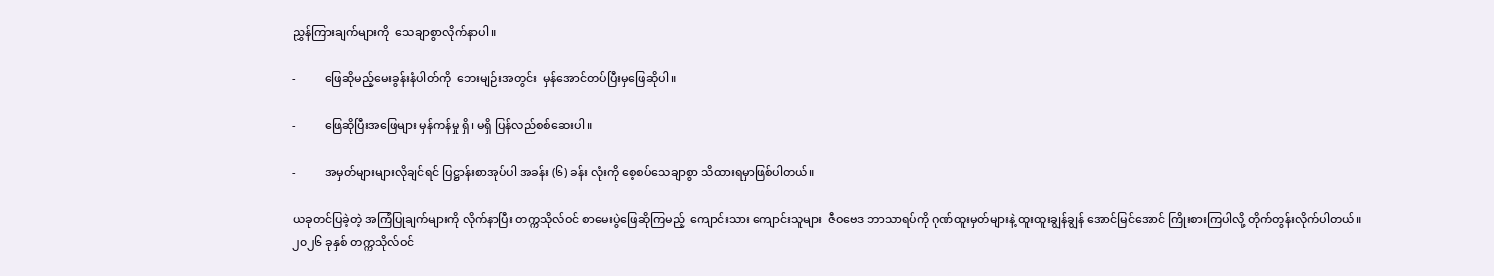ညွှန်ကြားချက်များကို  သေချာစွာလိုက်နာပါ။

-          ဖြေဆိုမည့်မေးခွန်းနံပါတ်ကို  ဘေးမျဉ်းအတွင်း  မှန်အောင်တပ်ပြီးမှဖြေဆိုပါ။

-          ဖြေဆိုပြီးအဖြေများ မှန်ကန်မှု ရှိ၊ မရှိ ပြန်လည်စစ်ဆေးပါ။

-          အမှတ်များများလိုချင်ရင် ပြဋ္ဌာန်းစာအုပ်ပါ အခန်း (၆) ခန်း လုံးကို စေ့စပ်သေချာစွာ သိထားရမှာဖြစ်ပါတယ်။

ယခုတင်ပြခဲ့တဲ့ အကြံပြုချက်များကို လိုက်နာပြီး တက္ကသိုလ်ဝင် စာမေးပွဲဖြေဆိုကြမည့်  ကျောင်းသား ကျောင်းသူများ  ဇီဝဗေဒ ဘာသာရပ်ကို ဂုဏ်ထူးမှတ်များနဲ့ ထူးထူးချွန်ချွန် အောင်မြင်အောင် ကြိုးစားကြပါလို့ တိုက်တွန်းလိုက်ပါတယ်။ ၂၀၂၆ ခုနှစ် တက္ကသိုလ်ဝင်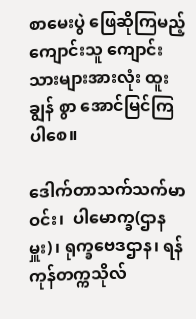စာမေးပွဲ ဖြေဆိုကြမည့် ကျောင်းသူ ကျောင်းသားများအားလုံး ထူးချွန် စွာ အောင်မြင်ကြပါစေ။

ဒေါက်တာသက်သက်မာဝင်း၊  ပါမောက္ခ(ဌာနမှူး)၊ ရုက္ခဗေဒဌာန၊ ရန်ကုန်တက္ကသိုလ်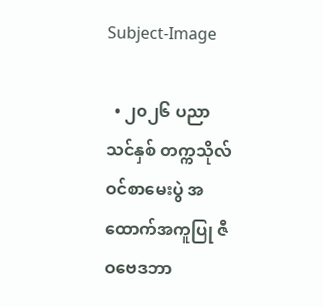Subject-Image

  • ၂၀၂၆ ပညာသင်နှစ် တက္ကသိုလ်ဝင်စာမေးပွဲ အထောက်အကူပြု ဇီဝဗေဒဘာ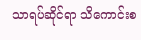သာရပ်ဆိုင်ရာ သိကောင်းစ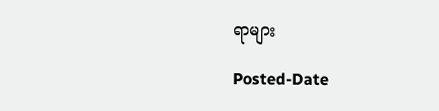ရာများ

Posted-Date